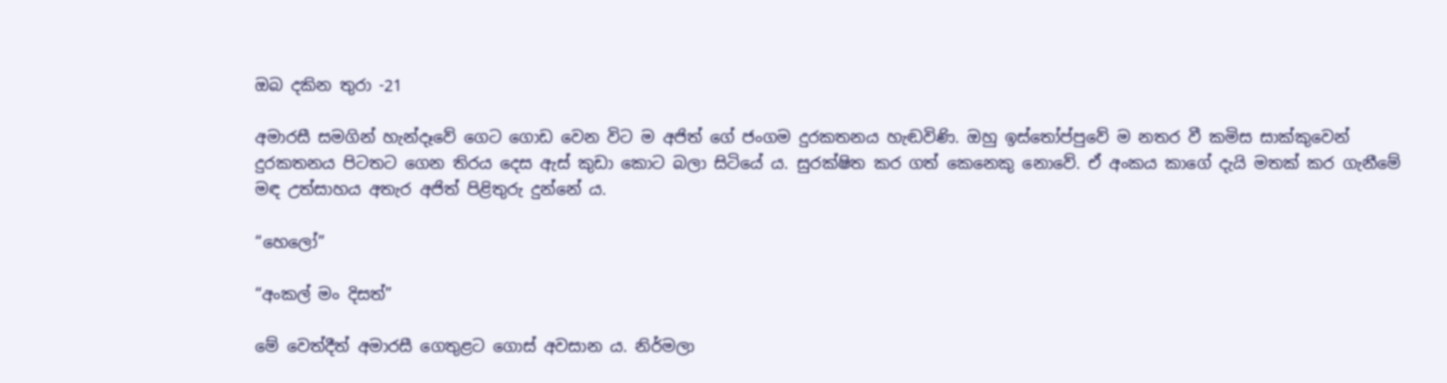ඔබ දකින තුරා -21

අමාරසී සමගින් හැන්දෑවේ ගෙට ගොඩ වෙන විට ම අජිත් ගේ ජංගම දුරකතනය හැඬවිණි. ඔහු ඉස්තෝප්පුවේ ම නතර වී කමිස සාක්කුවෙන් දුරකතනය පිටතට ගෙන තිරය දෙස ඇස් කුඩා කොට බලා සිටියේ ය. සුරක්ෂිත කර ගත් කෙනෙකු නොවේ. ඒ අංකය කාගේ දැයි මතක් කර ගැනීමේ මඳ උත්සාහය අතැර අජිත් පිළිතුරු දුන්නේ ය.

“හෙලෝ”

“අංකල් මං දිසත්”

මේ වෙත්දීත් අමාරසී ගෙතුළට ගොස් අවසාන ය. නිර්මලා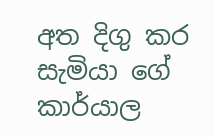අත දිගු කර සැමියා ගේ කාර්යාල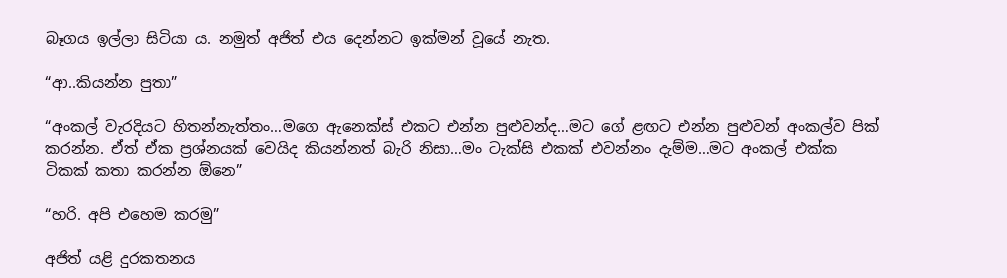බෑගය ඉල්ලා සිටියා ය. නමුත් අජිත් එය දෙන්නට ඉක්මන් වූයේ නැත.

“ආ..කියන්න පුතා”

“අංකල් වැරදියට හිතන්නැත්තං…මගෙ ඇනෙක්ස් එකට එන්න පුළුවන්ද…මට ගේ ළඟට එන්න පුළුවන් අංකල්ව පික් කරන්න. ඒත් ඒක ප්‍රශ්නයක් වෙයිද කියන්නත් බැරි නිසා…මං ටැක්සි එකක් එවන්නං දැම්ම…මට අංකල් එක්ක ටිකක් කතා කරන්න ඕනෙ”

“හරි. අපි එහෙම කරමු”

අජිත් යළි දුරකතනය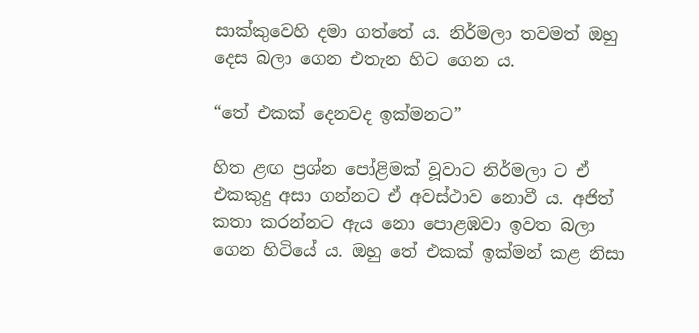සාක්කුවෙහි දමා ගත්තේ ය. නිර්මලා තවමත් ඔහු දෙස බලා ගෙන එතැන හිට ගෙන ය.

“තේ එකක් දෙනවද ඉක්මනට”

හිත ළඟ ප්‍රශ්න පෝළිමක් වූවාට නිර්මලා ට ඒ එකකුදු අසා ගන්නට ඒ අවස්ථාව නොවී ය. අජිත් කතා කරන්නට ඇය නො පොළඹවා ඉවත බලා ගෙන හිටියේ ය. ඔහු තේ එකක් ඉක්මන් කළ නිසා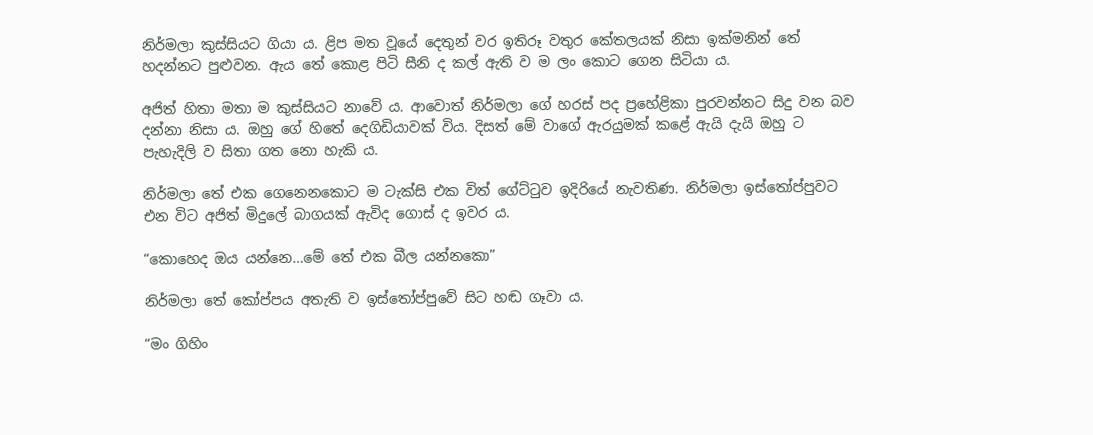නිර්මලා කුස්සියට ගියා ය. ළිප මත වූයේ දෙතුන් වර ඉතිරූ වතුර කේතලයක් නිසා ඉක්මනින් තේ හදන්නට පුළුවන. ඇය තේ කොළ පිටි සීනි ද කල් ඇති ව ම ලං කොට ගෙන සිටියා ය.

අජිත් හිතා මතා ම කුස්සියට නාවේ ය. ආවොත් නිර්මලා ගේ හරස් පද ප්‍රහේළිකා පුරවන්නට සිදු වන බව දන්නා නිසා ය. ඔහු ගේ හිතේ දෙගිඩියාවක් විය. දිසත් මේ වාගේ ඇරයුමක් කළේ ඇයි දැයි ඔහු ට පැහැදිලි ව සිතා ගත නො හැකි ය.

නිර්මලා තේ එක ගෙනෙනකොට ම ටැක්සි එක විත් ගේට්ටුව ඉදිරියේ නැවතිණ. නිර්මලා ඉස්තෝප්පුවට එන විට අජිත් මිදුලේ බාගයක් ඇවිද ගොස් ද ඉවර ය.

“කොහෙද ඔය යන්නෙ…මේ තේ එක බීල යන්නකො”

නිර්මලා තේ කෝප්පය අතැති ව ඉස්තෝප්පුවේ සිට හඬ ගෑවා ය.

“මං ගිහිං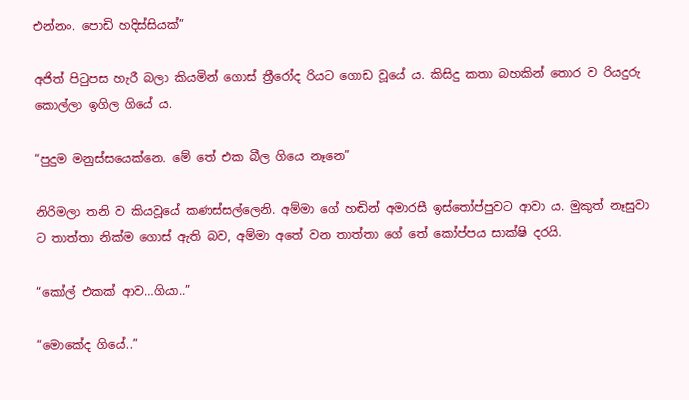එන්නං. පොඩි හදිස්සියක්”

අජිත් පිටුපස හැරී බලා කියමින් ගොස් ත්‍රීරෝද රියට ගොඩ වූයේ ය. කිසිදු කතා බහකින් තොර ව රියදුරු කොල්ලා ඉගිල ගියේ ය.

“පුදුම මනුස්සයෙක්නෙ. මේ තේ එක බීල ගියෙ නෑනෙ”

නිරිමලා තනි ව කියවූයේ කණස්සල්ලෙනි. අම්මා ගේ හඬින් අමාරසී ඉස්තෝප්පුවට ආවා ය. මුකුත් නෑසුවා ට තාත්තා නික්ම ගොස් ඇති බව, අම්මා අතේ වන තාත්තා ගේ තේ කෝප්පය සාක්ෂි දරයි.

“කෝල් එකක් ආව…ගියා..”

“මොකේද ගියේ..”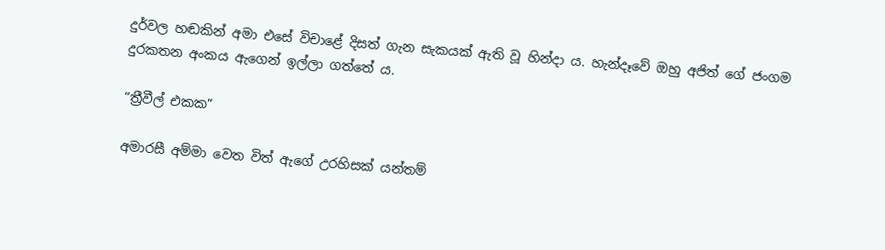දුර්වල හඬකින් අමා එසේ විචාළේ දිසත් ගැන සැකයක් ඇති වූ හින්දා ය. හැන්දෑවේ ඔහු අජිත් ගේ ජංගම දුරකතන අංකය ඇගෙන් ඉල්ලා ගත්තේ ය.

“ත්‍රීවීල් එකක”

අමාරසී අම්මා වෙත විත් ඇගේ උරහිසක් යන්තම්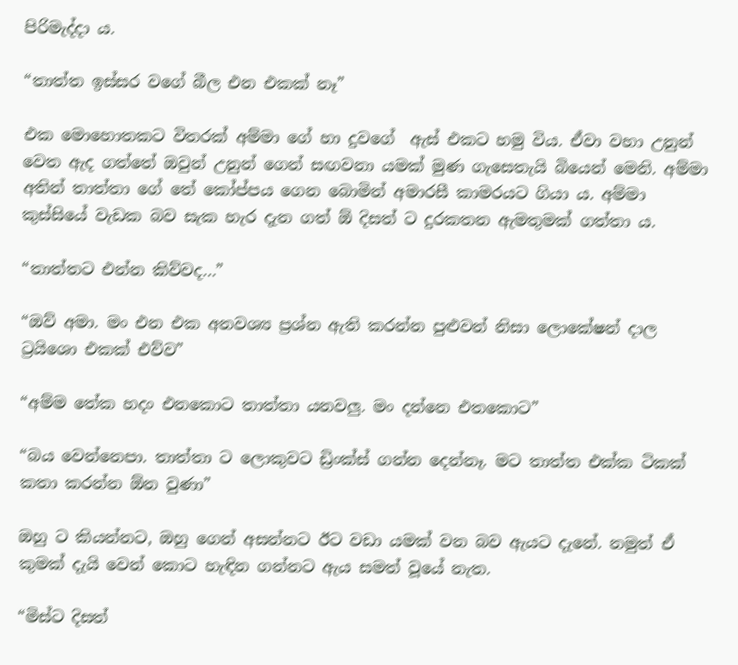පිරිමැද්දා ය.

“තාත්ත ඉස්සර වගේ බීල එන එකක් නෑ”

එක මොහොතකට විතරක් අම්මා ගේ හා දුවගේ  ඇස් එකට හමු විය. ඒවා වහා උනුන් වෙත ඇද ගත්තේ ඔවුන් උනුන් ගෙන් සඟවනා යමක් මුණ ගැසෙතැයි බියෙන් මෙනි. අම්මා අතින් තාත්තා ගේ තේ කෝප්පය ගෙන බොමින් අමාරසී කාමරයට ගියා ය. අම්මා කුස්සියේ වැඩක බව සැක හැර දැන ගත් ඕ දිසත් ට දුරකතන ඇමතුමක් ගත්තා ය.

“තාත්තට එන්න කිව්වද…”

“ඔව් අමා. මං එන එක අනවශ්‍ය ප්‍රශ්න ඇති කරන්න පුළුවන් නිසා ලොකේෂන් දාල ට්‍රයිශො එකක් එව්ව”

“අම්ම තේක හදං එනකොට තාත්තා යනවලු. මං දන්නෙ එතකොට”

“බය වෙන්නෙපා. තාත්තා ට ලොකුවට ඩ්‍රිංක්ස් ගන්න දෙන්නෑ. මට තාත්ත එක්ක ටිකක් කතා කරන්න ඕන වුණා”

ඔහු ට කියන්නට, ඔහු ගෙන් අසන්නට ඊට වඩා යමක් වන බව ඇයට දැනේ. නමුත් ඒ කුමක් දැයි වෙන් කොට හැඳින ගන්නට ඇය සමත් වූයේ නැත.

“මිස්ට දිසත්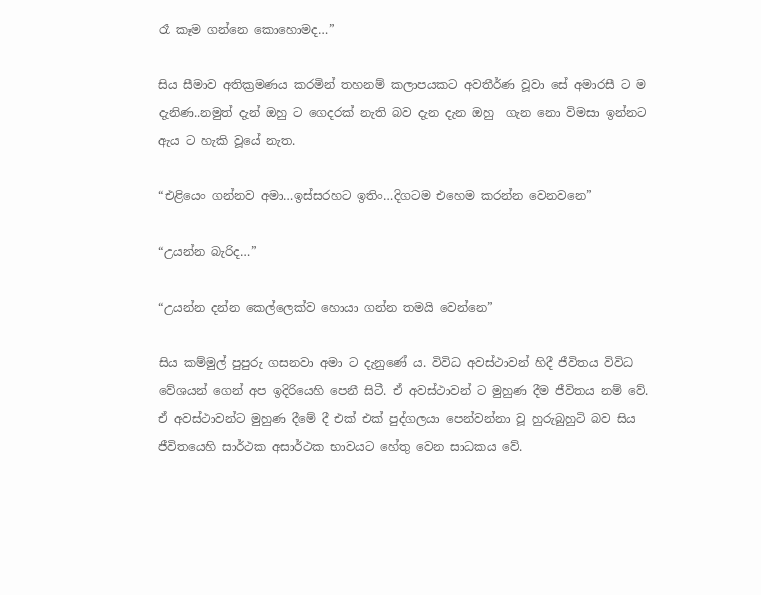රෑ කෑම ගන්නෙ කොහොමද…”

සිය සීමාව අතික්‍රමණය කරමින් තහනම් කලාපයකට අවතීර්ණ වූවා සේ අමාරසී ට ම දැනිණ..නමුත් දැන් ඔහු ට ගෙදරක් නැති බව දැන දැන ඔහු  ගැන නො විමසා ඉන්නට ඇය ට හැකි වූයේ නැත.

“එළියෙං ගන්නව අමා…ඉස්සරහට ඉතිං…දිගටම එහෙම කරන්න වෙනවනෙ”

“උයන්න බැරිද…”

“උයන්න දන්න කෙල්ලෙක්ව හොයා ගන්න තමයි වෙන්නෙ”

සිය කම්මුල් පුපුරු ගසනවා අමා ට දැනුණේ ය. විවිධ අවස්ථාවන් හිදී ජීවිතය විවිධ වේශයන් ගෙන් අප ඉදිරියෙහි පෙනී සිටී. ඒ අවස්ථාවන් ට මුහුණ දීම ජීවිතය නම් වේ. ඒ අවස්ථාවන්ට මුහුණ දීමේ දී එක් එක් පුද්ගලයා පෙන්වන්නා වූ හුරුබුහුටි බව සිය ජීවිතයෙහි සාර්ථක අසාර්ථක භාවයට හේතු වෙන සාධකය වේ.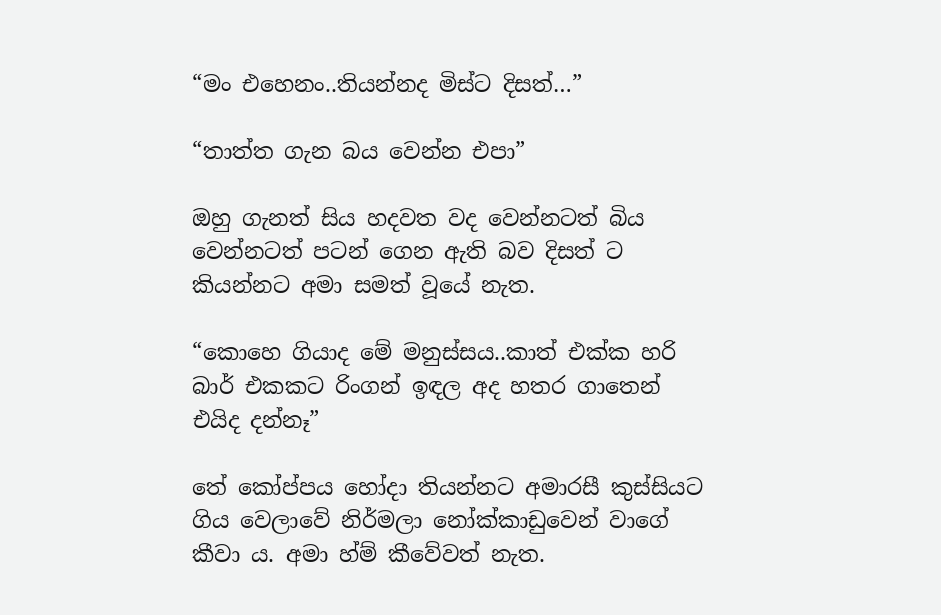“මං එහෙනං..තියන්නද මිස්ට දිසත්…”

“තාත්ත ගැන බය වෙන්න එපා”

ඔහු ගැනත් සිය හදවත වද වෙන්නටත් බිය වෙන්නටත් පටන් ගෙන ඇති බව දිසත් ට කියන්නට අමා සමත් වූයේ නැත.

“කොහෙ ගියාද මේ මනුස්සය..කාත් එක්ක හරි බාර් එකකට රිංගන් ඉඳල අද හතර ගාතෙන් එයිද දන්නෑ”

තේ කෝප්පය හෝදා තියන්නට අමාරසී කුස්සියට ගිය වෙලාවේ නිර්මලා නෝක්කාඩුවෙන් වාගේ කීවා ය. අමා හ්ම් කීවේවත් නැත.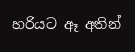හරියට ඈ අතින්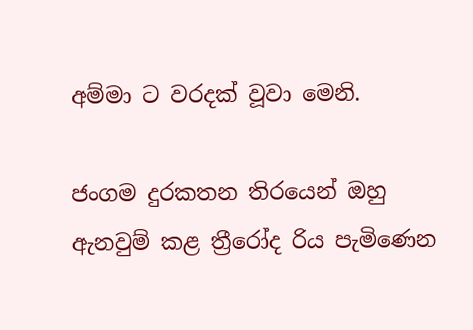අම්මා ට වරදක් වූවා මෙනි.

ජංගම දුරකතන තිරයෙන් ඔහු ඇනවුම් කළ ත්‍රීරෝද රිය පැමිණෙන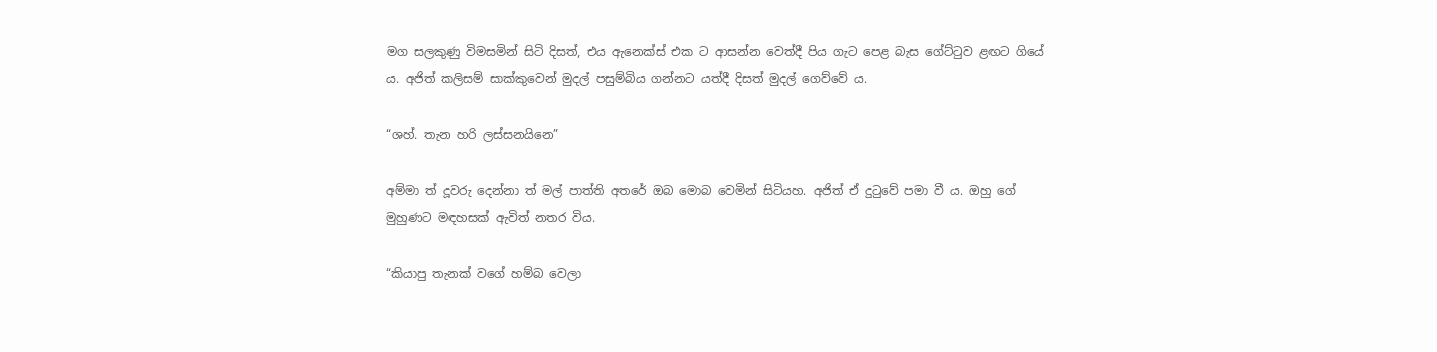මග සලකුණු විමසමින් සිටි දිසත්, එය ඇනෙක්ස් එක ට ආසන්න වෙත්දී පිය ගැට පෙළ බැස ගේට්ටුව ළඟට ගියේ ය. අජිත් කලිසම් සාක්කුවෙන් මුදල් පසුම්බිය ගන්නට යත්දී දිසත් මුදල් ගෙව්වේ ය.

“ශහ්. තැන හරි ලස්සනයිනෙ”

අම්මා ත් දූවරු දෙන්නා ත් මල් පාත්ති අතරේ ඔබ මොබ වෙමින් සිටියහ. අජිත් ඒ දුටුවේ පමා වී ය. ඔහු ගේ මුහුණට මඳහසක් ඇවිත් නතර විය.

“කියාපු තැනක් වගේ හම්බ වෙලා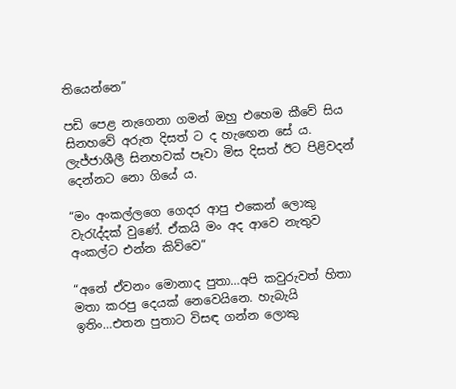තියෙන්නෙ”

පඩි පෙළ නැගෙනා ගමන් ඔහු එහෙම කීවේ සිය සිනහවේ අරුත දිසත් ට ද හැඟෙන සේ ය. ලැජ්ජාශීලී සිනහවක් පෑවා මිස දිසත් ඊට පිළිවදන් දෙන්නට නො ගියේ ය.

“මං අංකල්ලගෙ ගෙදර ආපු එකෙන් ලොකු වැරැද්දක් වුණේ. ඒකයි මං අද ආවෙ නැතුව අංකල්ට එන්න කිව්වෙ”

“අනේ ඒවනං මොනාද පුතා…අපි කවුරුවත් හිතා මතා කරපු දෙයක් නෙවෙයිනෙ. හැබැයි ඉතිං…එතන පුතාට විසඳ ගන්න ලොකු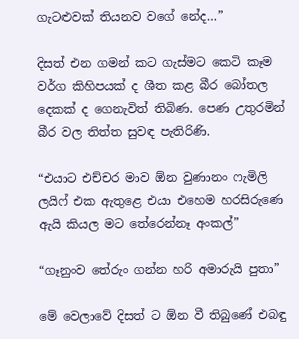ගැටළුවක් තියනව වගේ නේද…”

දිසත් එන ගමන් කට ගැස්මට කෙටි කෑම වර්ග කිහිපයක් ද ශීත කළ බීර බෝතල දෙකක් ද ගෙනැවිත් තිබිණ. පෙණ උතුරමින් බීර වල තිත්ත සුවඳ පැතිරිණි.

“එයාට එච්චර මාව ඕන වුණානං ෆැමිලි ලයිෆ් එක ඇතුළෙ එයා එහෙම හරසිරුණෙ ඇයි කියල මට තේරෙන්නෑ අංකල්”

“ගෑනුංව තේරුං ගන්න හරි අමාරුයි පුතා”

මේ වෙලාවේ දිසත් ට ඕන වී තිබුණේ එබඳු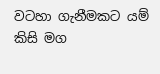වටහා ගැනීමකට යම් කිසි මග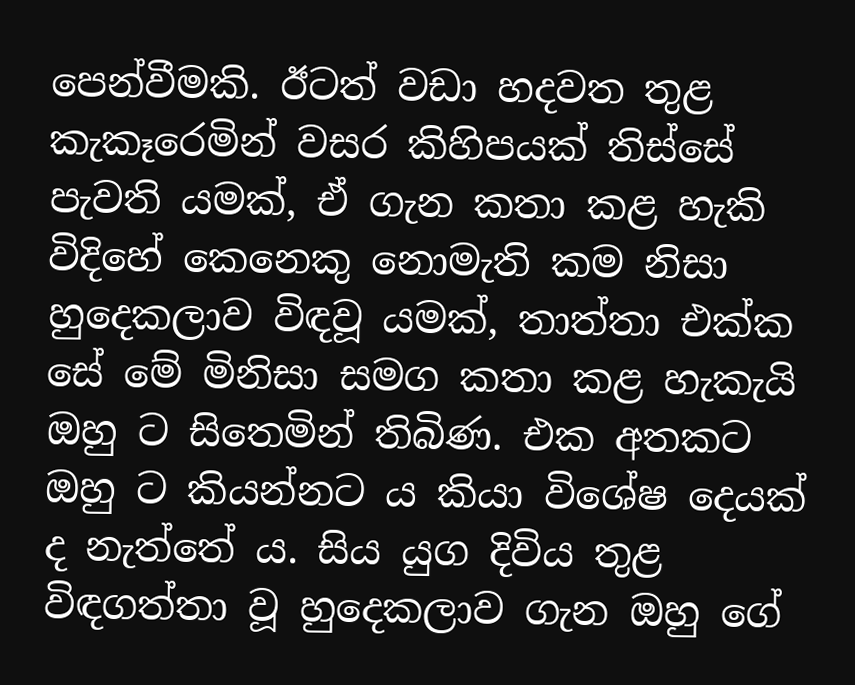පෙන්වීමකි. ඊටත් වඩා හදවත තුළ කැකෑරෙමින් වසර කිහිපයක් තිස්සේ පැවති යමක්, ඒ ගැන කතා කළ හැකි විදිහේ කෙනෙකු නොමැති කම නිසා හුදෙකලාව විඳවූ යමක්, තාත්තා එක්ක සේ මේ මිනිසා සමග කතා කළ හැකැයි ඔහු ට සිතෙමින් තිබිණ. එක අතකට ඔහු ට කියන්නට ය කියා විශේෂ දෙයක් ද නැත්තේ ය. සිය යුග දිවිය තුළ විඳගත්තා වූ හුදෙකලාව ගැන ඔහු ගේ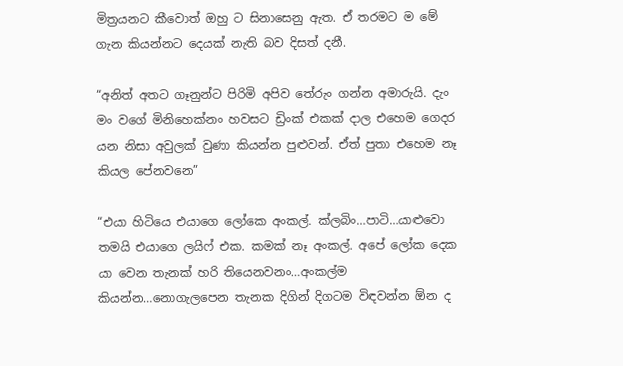මිත්‍රයනට කීවොත් ඔහු ට සිනාසෙනු ඇත. ඒ තරමට ම මේ ගැන කියන්නට දෙයක් නැති බව දිසත් දනී.

“අනිත් අතට ගෑනුන්ට පිරිමි අපිව තේරුං ගන්න අමාරුයි. දැං මං වගේ මිනිහෙක්නං හවසට ඩ්‍රිංක් එකක් දාල එහෙම ගෙදර යන නිසා අවුලක් වුණා කියන්න පුළුවන්. ඒත් පුතා එහෙම නෑ කියල පේනවනෙ”

“එයා හිටියෙ එයාගෙ ලෝකෙ අංකල්. ක්ලබිං…පාටි…යාළුවො තමයි එයාගෙ ලයිෆ් එක. කමක් නෑ අංකල්. අපේ ලෝක දෙක යා වෙන තැනක් හරි තියෙනවනං…අංකල්ම කියන්න…නොගැලපෙන තැනක දිගින් දිගටම විඳවන්න ඕන ද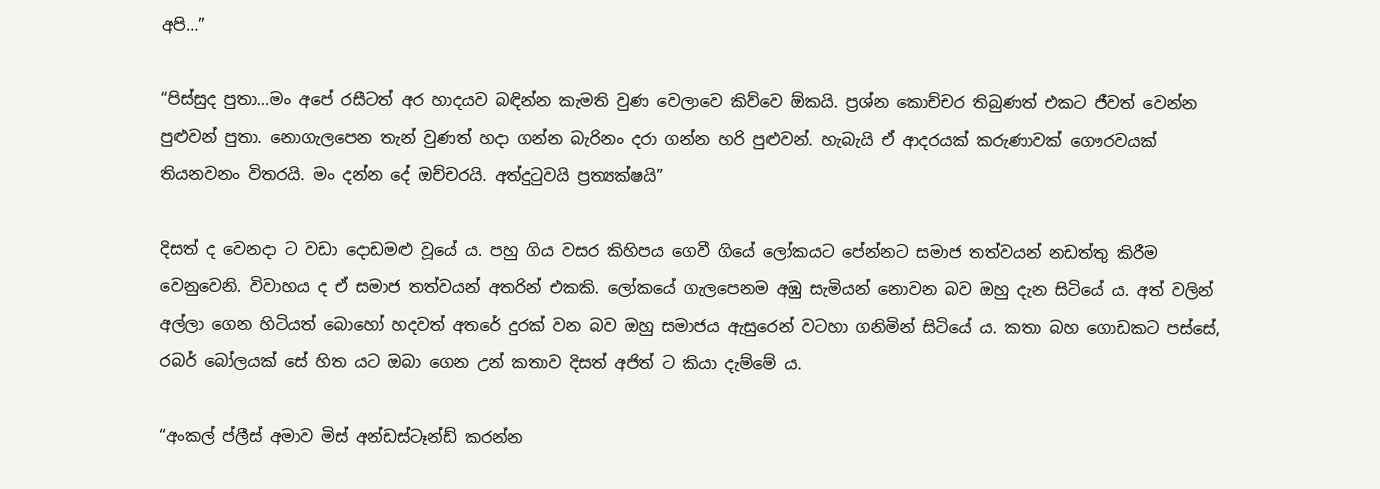අපි…”

“පිස්සුද පුතා…මං අපේ රසීටත් අර හාදයව බඳින්න කැමති වුණ වෙලාවෙ කිව්වෙ ඕකයි. ප්‍රශ්න කොච්චර තිබුණත් එකට ජීවත් වෙන්න පුළුවන් පුතා. නොගැලපෙන තැන් වුණත් හදා ගන්න බැරිනං දරා ගන්න හරි පුළුවන්. හැබැයි ඒ ආදරයක් කරුණාවක් ගෞරවයක් තියනවනං විතරයි. මං දන්න දේ ඔච්චරයි. අත්දුටුවයි ප්‍රත්‍යක්ෂයි”

දිසත් ද වෙනදා ට වඩා දොඩමළු වූයේ ය. පහු ගිය වසර කිහිපය ගෙවී ගියේ ලෝකයට පේන්නට සමාජ තත්වයන් නඩත්තු කිරීම වෙනුවෙනි. විවාහය ද ඒ සමාජ තත්වයන් අතරින් එකකි. ලෝකයේ ගැලපෙනම අඹු සැමියන් නොවන බව ඔහු දැන සිටියේ ය. අත් වලින් අල්ලා ගෙන හිටියත් බොහෝ හදවත් අතරේ දුරක් වන බව ඔහු සමාජය ඇසුරෙන් වටහා ගනිමින් සිටියේ ය. කතා බහ ගොඩකට පස්සේ, රබර් බෝලයක් සේ හිත යට ඔබා ගෙන උන් කතාව දිසත් අජිත් ට කියා දැම්මේ ය.

“අංකල් ප්ලීස් අමාව මිස් අන්ඩස්ටෑන්ඩ් කරන්න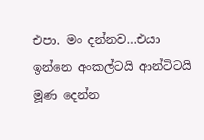එපා. මං දන්නව…එයා ඉන්නෙ අංකල්ටයි ආන්ටිටයි මූණ දෙන්න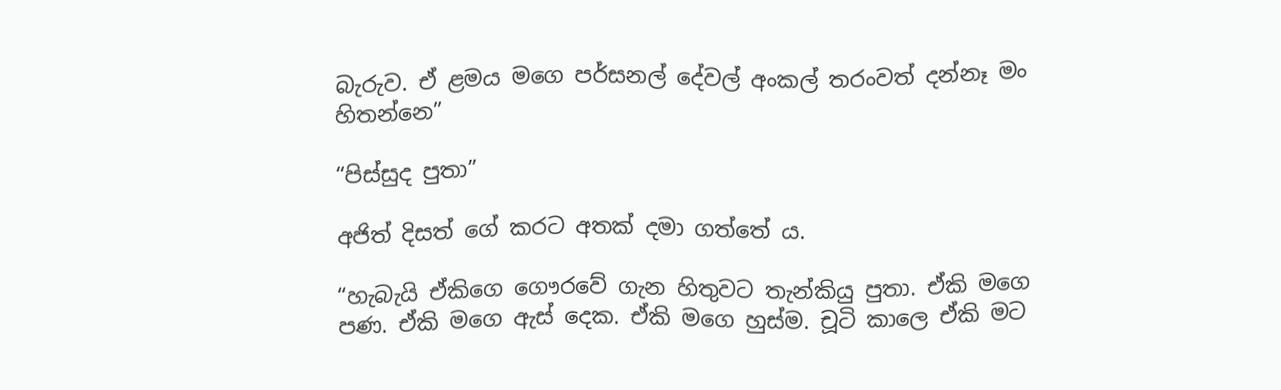බැරුව. ඒ ළමය මගෙ පර්සනල් දේවල් අංකල් තරංවත් දන්නෑ මං හිතන්නෙ”

“පිස්සුද පුතා”

අජිත් දිසත් ගේ කරට අතක් දමා ගත්තේ ය.

“හැබැයි ඒකිගෙ ගෞරවේ ගැන හිතුවට තැන්කියු පුතා. ඒකි මගෙ පණ. ඒකි මගෙ ඇස් දෙක. ඒකි මගෙ හුස්ම. චූටි කාලෙ ඒකි මට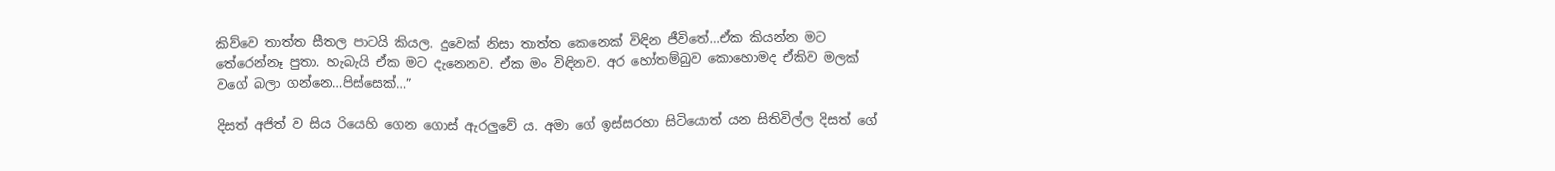කිව්වෙ තාත්ත සීතල පාටයි කියල. දුවෙක් නිසා තාත්ත කෙනෙක් විඳින ජීවිතේ…ඒක කියන්න මට තේරෙන්නෑ පුතා. හැබැයි ඒක මට දැනෙනව. ඒක මං විඳිනව. අර හෝතම්බුව කොහොමද ඒකිව මලක් වගේ බලා ගන්නෙ…පිස්සෙක්…”

දිසත් අජිත් ව සිය රියෙහි ගෙන ගොස් ඇරලුවේ ය. අමා ගේ ඉස්සරහා සිටියොත් යන සිතිවිල්ල දිසත් ගේ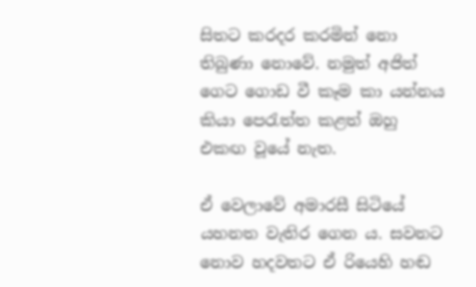සිතට කරදර කරමින් නො තිබුණා නොවේ. නමුත් අජිත් ගෙට ගොඩ වී කෑම කා යන්නය කියා පෙරැත්ත කළත් ඔහු එකඟ වූයේ නැත.

ඒ වෙලාවේ අමාරසී සිටියේ යහනත වැතිර ගෙන ය. සවනට නොව හදවතට ඒ රියෙහි හඬ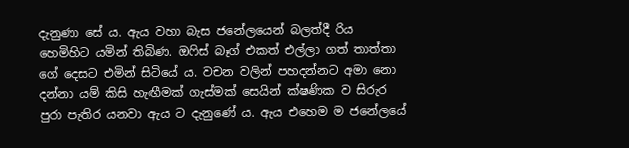දැනුණා සේ ය. ඇය වහා බැස ජනේලයෙන් බලත්දී රිය හෙමිහිට යමින් තිබිණ. ඔෆිස් බෑග් එකත් එල්ලා ගත් තාත්තා ගේ දෙසට එමින් සිටියේ ය. වචන වලින් පහදන්නට අමා නො දන්නා යම් කිසි හැඟීමක් ගැස්මක් සෙයින් ක්ෂණික ව සිරුර පුරා පැතිර යනවා ඇය ට දැනුණේ ය. ඇය එහෙම ම ජනේලයේ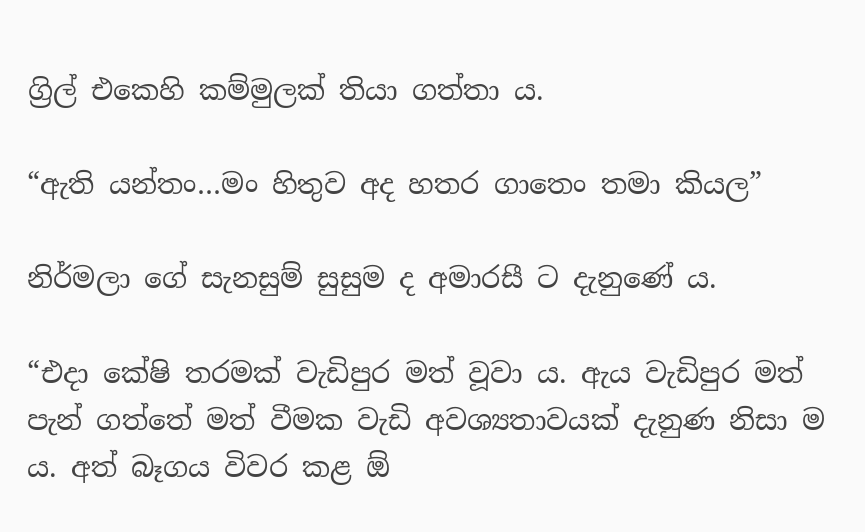ග්‍රිල් එකෙහි කම්මුලක් තියා ගත්තා ය.

“ඇති යන්තං…මං හිතුව අද හතර ගාතෙං තමා කියල”

නිර්මලා ගේ සැනසුම් සුසුම ද අමාරසී ට දැනුණේ ය.

“එදා කේෂි තරමක් වැඩිපුර මත් වූවා ය. ඇය වැඩිපුර මත් පැන් ගත්තේ මත් වීමක වැඩි අවශ්‍යතාවයක් දැනුණ නිසා ම ය. අත් බෑගය විවර කළ ඕ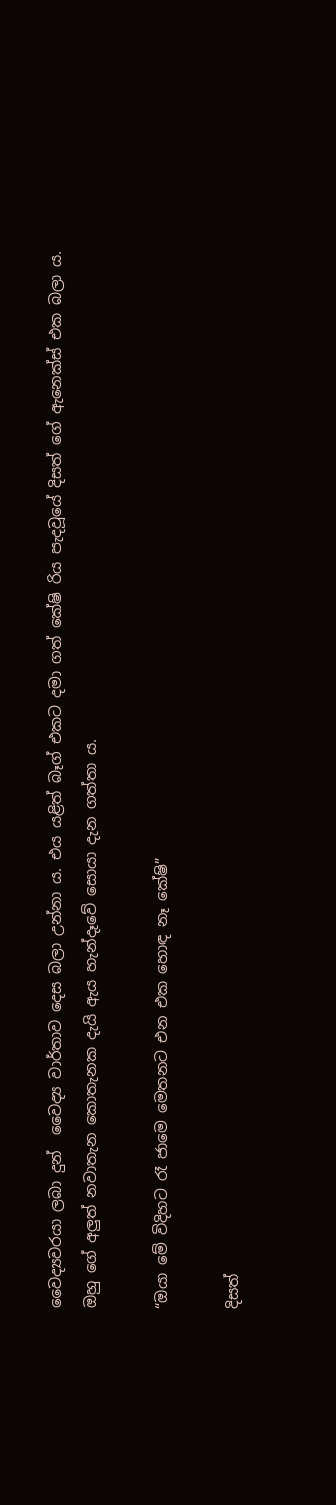වෛද්‍යවරයා ලබා දුන්  වෛද්‍ය වාර්තාව දෙස බලා උන්නා ය. එය යළිත් බෑග් එකට දමා ගත් කේෂි රිය පැදවූයේ දිසත් ගේ ඇනෙක්ස් එක බලා ය. ඔහු ගේ අලුත් නවාතැන කොතැනක දැයි ඇය හැන්දෑවේ සොයා දැන ගත්තා ය.

“ඔයා මේ විදිහට රෑ ජාමෙ මෙතනට එන එක හොඳ නෑ කේෂි”

දිසත්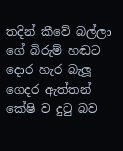තදින් කීවේ බල්ලා ගේ බිරුම් හඬට දොර හැර බැලූ ගෙදර ඇත්තන් කේෂි ව දුටු බව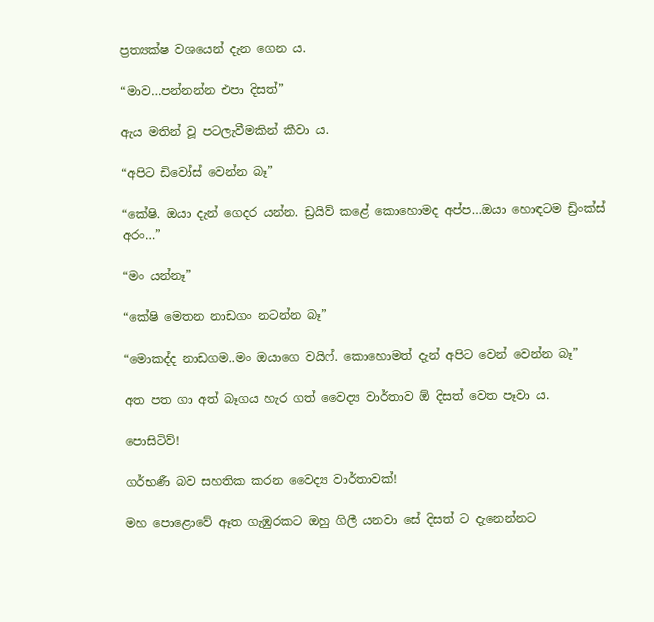ප්‍රත්‍යක්ෂ වශයෙන් දැන ගෙන ය.

“මාව…පන්නන්න එපා දිසත්”

ඇය මතින් වූ පටලැවීමකින් කීවා ය.

“අපිට ඩිවෝස් වෙන්න බෑ”

“කේෂි. ඔයා දැන් ගෙදර යන්න. ඩ්‍රයිව් කළේ කොහොමද අප්ප…ඔයා හොඳටම ඩ්‍රිංක්ස් අරං…”

“මං යන්නෑ”

“කේෂි මෙතන නාඩගං නටන්න බෑ”

“මොකද්ද නාඩගම..මං ඔයාගෙ වයිෆ්. කොහොමත් දැන් අපිට වෙන් වෙන්න බෑ”

අත පත ගා අත් බෑගය හැර ගත් වෛද්‍ය වාර්තාව ඕ දිසත් වෙත පෑවා ය.

පොසිටිව්!

ගර්භණී බව සහතික කරන වෛද්‍ය වාර්තාවක්!

මහ පොළොවේ ඈත ගැඹුරකට ඔහු ගිලී යනවා සේ දිසත් ට දැනෙන්නට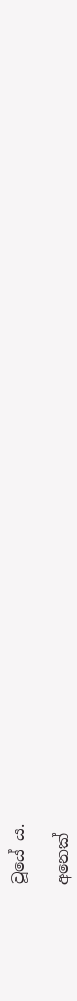වූයේ ය.

අනෙක්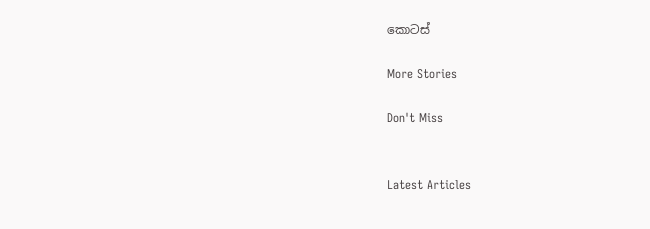කොටස්

More Stories

Don't Miss


Latest Articles